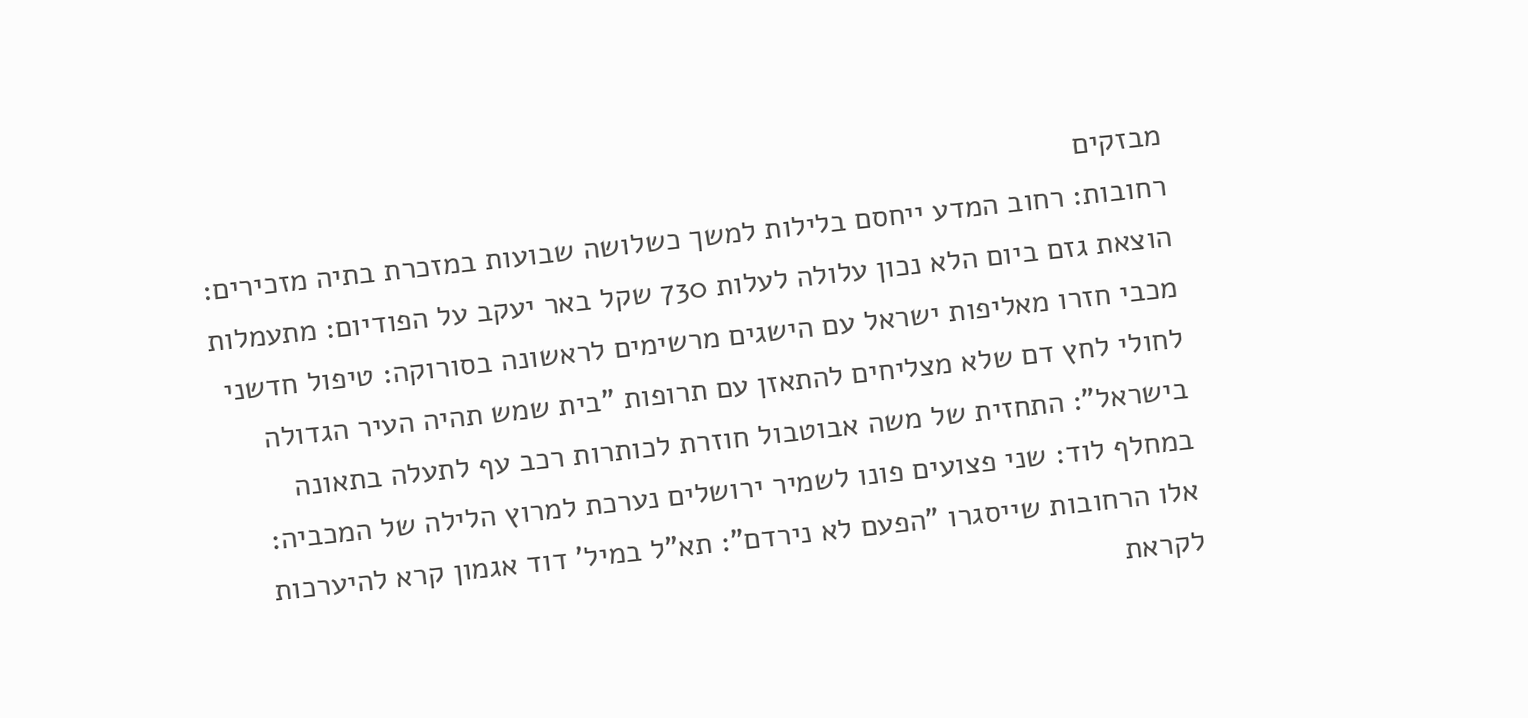מבזקים
רחובות: רחוב המדע ייחסם בלילות למשך כשלושה שבועות במזכרת בתיה מזכירים: הוצאת גזם ביום הלא נכון עלולה לעלות 730 שקל באר יעקב על הפודיום: מתעמלות מכבי חזרו מאליפות ישראל עם הישגים מרשימים לראשונה בסורוקה: טיפול חדשני לחולי לחץ דם שלא מצליחים להתאזן עם תרופות "בית שמש תהיה העיר הגדולה בישראל": התחזית של משה אבוטבול חוזרת לכותרות רכב עף לתעלה בתאונה במחלף לוד: שני פצועים פונו לשמיר ירושלים נערכת למרוץ הלילה של המכביה: אלו הרחובות שייסגרו "הפעם לא נירדם": תא"ל במיל' דוד אגמון קרא להיערכות לקראת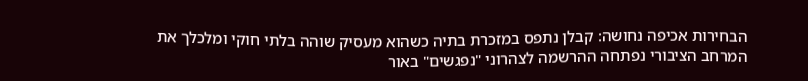הבחירות אכיפה נחושה: קבלן נתפס במזכרת בתיה כשהוא מעסיק שוהה בלתי חוקי ומלכלך את המרחב הציבורי נפתחה ההרשמה לצהרוני "נפגשים" באור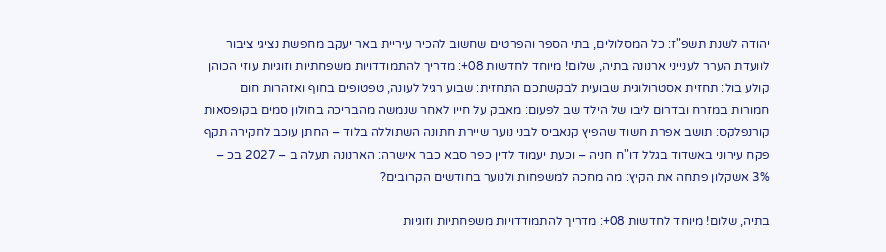יהודה לשנת תשפ"ז: כל המסלולים, בתי הספר והפרטים שחשוב להכיר עיריית באר יעקב מחפשת נציגי ציבור לוועדת הערר לענייני ארנונה בתיה, שלום! מיוחד לחדשות 08+: מדריך להתמודדויות משפחתיות וזוגיות עוזי הכוהן קולע בול: תחזית אסטרולוגית שבועית לבקשתכם התחזית: שבוע רגיל לעונה, טפטופים בחוף ואזהרות חום חמורות במזרח ובדרום ליבו של הילד שב לפעום: מאבק על חייו לאחר שנמשה מהבריכה בחולון סמים בקופסאות קורנפלקס: תושב אפרת חשוד שהפיץ קנאביס לבני נוער שיירת חתונה השתוללה בלוד – החתן עוכב לחקירה תקף פקח עירוני באשדוד בגלל דו"ח חניה – וכעת יעמוד לדין כפר סבא כבר אישרה: הארנונה תעלה ב – 2027 בכ – 3% אשקלון פתחה את הקיץ: מה מחכה למשפחות ולנוער בחודשים הקרובים?

בתיה, שלום! מיוחד לחדשות 08+: מדריך להתמודדויות משפחתיות וזוגיות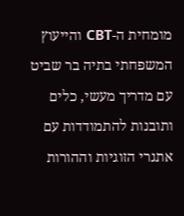מומחית ה-CBT והייעוץ המשפחתי בתיה בר שביט עם מדריך מעשי, כלים ותובנות להתמודדות עם אתגרי הזוגיות וההורות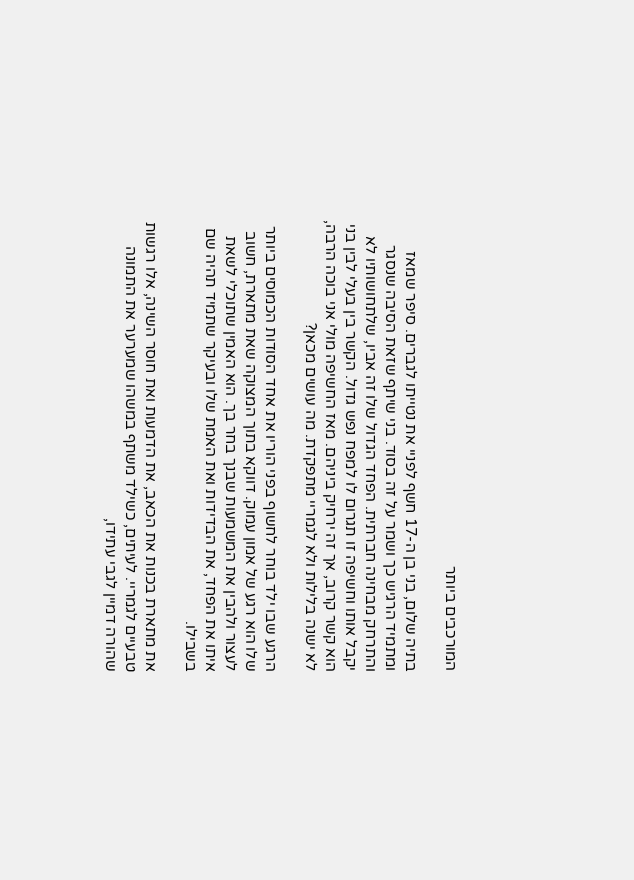המורכבים ביותר

בתיה שלום, בני בן ה-17 חשף לפניי את נטייתו לגברים. סיפר שמאז ומתמיד הרגיש כך ושמר על זה בסוד. בני שיתף שזאת הסיבה שנסגר והתרחק מבחינה חברתית. הפחד הגדול שלו זה אביו, שלתחושותיו לא יקבל אותו וחשיפה זו תגרום לו למפח נפש גדול. הקשר בין בעלי לבין בני הוא קשר קרוב, אך זה ירחיק ביניהם. מאז החשיפה מולי אני בוכה הרבה, לא ישנה בלילות ולא לגמריי מתפקדת. מה עושים מכאן?

הרגע שבו ילד בוחר לחשוף בפני הוריו את אחד הסודות הכמוסים ביותר שלו הוא רגע של אמון עמוק. דווקא בתוך המצוקה שאת מתארת, חשוב לעצור ולהבין את המשמעות שבנך בחר בך. הוא האמין שתוכלי לשאת איתו את הפחד, את הבדידות ואת האמת שלו ובעיקר שתמיד תהיה שם בשבילו.

את מתארת בכנות את הכאב, את הדמעות ואת חוסר השינה, אלו רגשות טבעיים לגמריי. לעיתים, כשילד משתף במשהו שמערער את התמונה שהורה דמיין לגבי עתידו,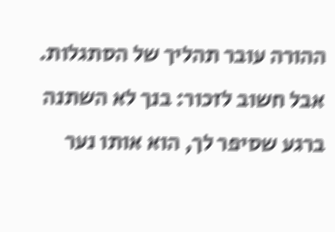ההורה עובר תהליך של הסתגלות. אבל חשוב לזכור: בנך לא השתנה ברגע שסיפר לך, הוא אותו נער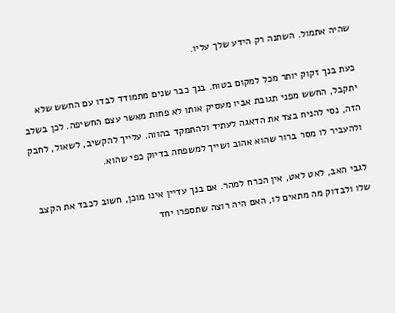שהיה אתמול. השתנה רק הידע שלך עליו.

כעת בנך זקוק יותר מכל למקום בטוח. בנך כבר שנים מתמודד לבדו עם החשש שלא יתקבל, החשש מפני תגובת אביו מעסיק אותו לא פחות מאשר עצם החשיפה. לכן בשלב הזה, נסי להניח בצד את הדאגה לעתיד ולהתמקד בהווה. עלייך להקשיב, לשאול, לחבק ולהעביר לו מסר ברור שהוא אהוב ושייך למשפחה בדיוק כפי שהוא.

לגבי האב, לאט לאט, אין הכרח למהר. אם בנך עדיין אינו מוכן, חשוב לכבד את הקצב שלו ולבדוק מה מתאים לו, האם היה רוצה שתספרו יחד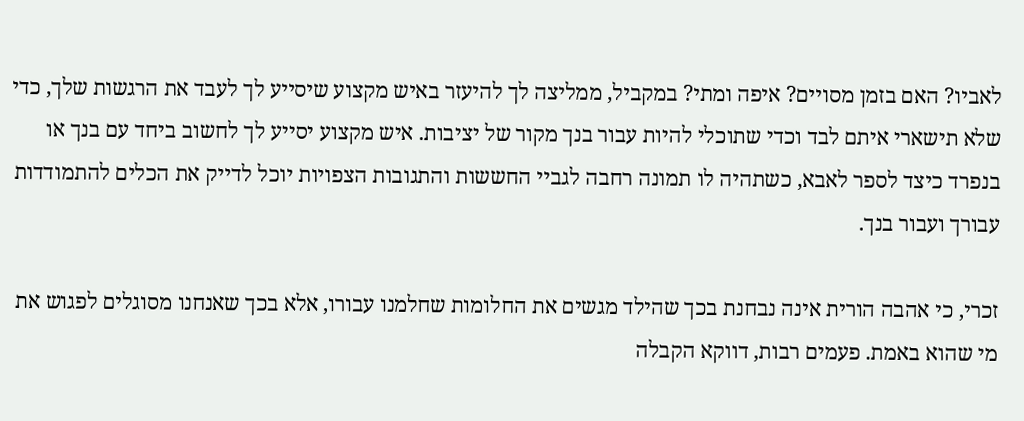לאביו? האם בזמן מסויים? איפה ומתי? במקביל, ממליצה לך להיעזר באיש מקצוע שיסייע לך לעבד את הרגשות שלך, כדי שלא תישארי איתם לבד וכדי שתוכלי להיות עבור בנך מקור של יציבות. איש מקצוע יסייע לך לחשוב ביחד עם בנך או בנפרד כיצד לספר לאבא, כשתהיה לו תמונה רחבה לגביי החששות והתגובות הצפויות יוכל לדייק את הכלים להתמודדות עבורך ועבור בנך.

זכרי, כי אהבה הורית אינה נבחנת בכך שהילד מגשים את החלומות שחלמנו עבורו, אלא בכך שאנחנו מסוגלים לפגוש את מי שהוא באמת. פעמים רבות, דווקא הקבלה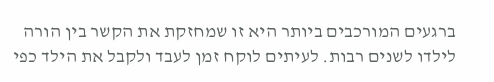ברגעים המורכבים ביותר היא זו שמחזקת את הקשר בין הורה לילדו לשנים רבות. לעיתים לוקח זמן לעבד ולקבל את הילד כפי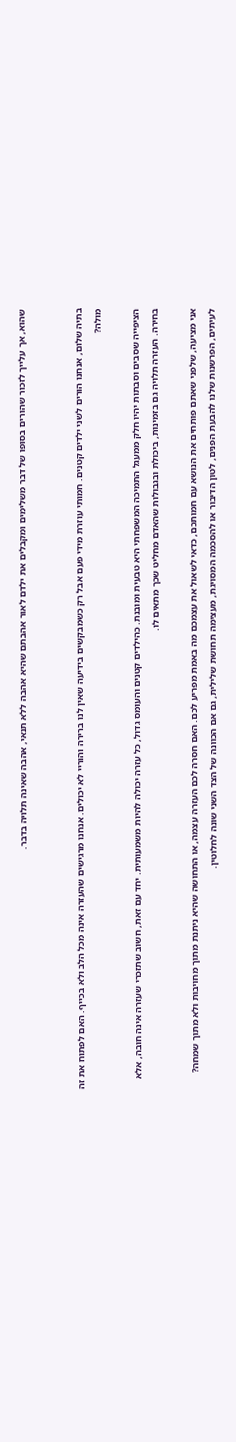שהוא, אך עלייך לזכור שהורים בסופו של דבר משלימים ומקבלים את ילדם לאור אהבתם שהיא אהבה ללא תנאי, אהבה שאינה תלויה בדבר.


בתיה שלום, אנחנו הורים לשני ילדים קטנים. חמותי עוזרת מידי פעם אבל רק כשמבקשים בידיעה שאין לנו ברירה והוריי לא יכולים. אנחנו מרגישים שהעזרה אינה מכל הלב ולא בכייף. האם לפתוח את זה מולה?

הציפייה שסבים וסבתות יהיו חלק ממעגל התמיכה המשפחתי היא טבעית ומובנת. כהילדים קטנים והעומס גדול, כל עזרה יכולה להיות משמעותית. יחד עם זאת, חשוב שתזכרי שעזרה אינה חובה, אלא בחירה. העזרה תלויה גם בזמינות, ביכולת ובגבולות שהאדם מחליט שכך מתאים לו.

אני מציעה, שלפני שאתם פותחים את הנושא עם חמותכם, כדאי לשאול את עצמכם מה באמת מפריע לכם. האם חסרה לכם העזרה עצמה, או התחושה שהיא ניתנת מתוך מחויבות ולא מתוך שמחה? לעיתים, הפרשנות שלנו להבעת הפנים, לטון הדיבור או להסכמה המסויגת, מעצימה תחושת שלילית, גם אם הכוונה של הצד השני שונה לחלוטין.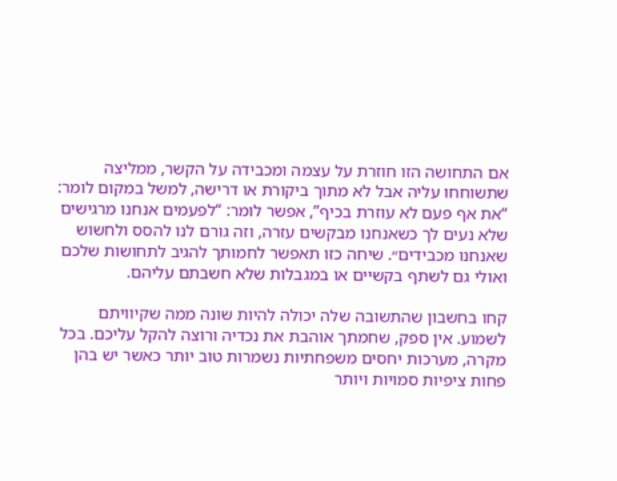אם התחושה הזו חוזרת על עצמה ומכבידה על הקשר, ממליצה שתשוחחו עליה אבל לא מתוך ביקורת או דרישה, למשל במקום לומר: “את אף פעם לא עוזרת בכיף”, אפשר לומר: “לפעמים אנחנו מרגישים שלא נעים לך כשאנחנו מבקשים עזרה, וזה גורם לנו להסס ולחשוש שאנחנו מכבידים״. שיחה כזו תאפשר לחמותך להגיב לתחושות שלכם ואולי גם לשתף בקשיים או במגבלות שלא חשבתם עליהם.

קחו בחשבון שהתשובה שלה יכולה להיות שונה ממה שקיוויתם לשמוע. אין ספק, שחמתך אוהבת את נכדיה ורוצה להקל עליכם. בכל מקרה, מערכות יחסים משפחתיות נשמרות טוב יותר כאשר יש בהן פחות ציפיות סמויות ויותר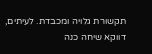תקשורת גלויה ומכבדת. לעיתים, דווקא שיחה כנה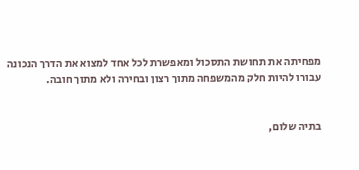מפחיתה את תחושת התסכול ומאפשרת לכל אחד למצוא את הדרך הנכונה עבורו להיות חלק מהמשפחה מתוך רצון ובחירה ולא מתוך חובה.


בתיה שלום,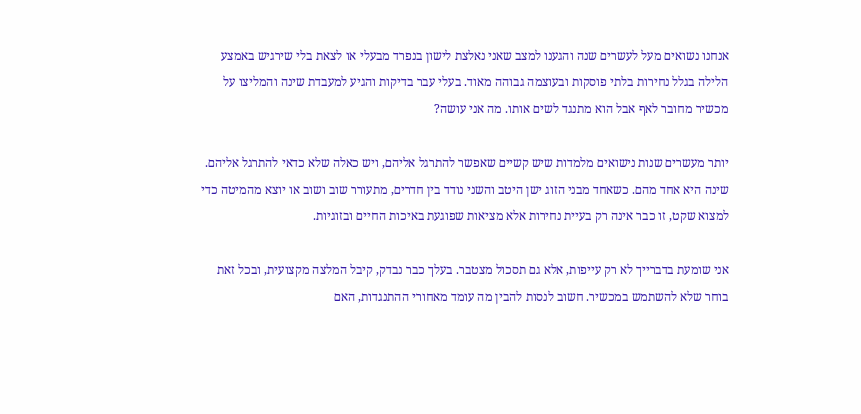אנחנו נשואים מעל לעשרים שנה והגענו למצב שאני נאלצת לישון בנפרד מבעלי או לצאת בלי שירגיש באמצע הלילה בגלל נחירות בלתי פוסקות ובעוצמה גבוהה מאוד. בעלי עבר בדיקות והגיע למעבדת שינה והמליצו על מכשיר מחובר לאף אבל הוא מתנגד לשים אותו. מה אני עושה?

יותר מעשרים שנות נישואים מלמדות שיש קשיים שאפשר להתרגל אליהם, ויש כאלה שלא כדאי להתרגל אליהם. שינה היא אחד מהם. כשאחד מבני הזוג ישן היטב והשני נודד בין חדרים, מתעורר שוב ושוב או יוצא מהמיטה כדי למצוא שקט, זו כבר אינה רק בעיית נחירות אלא מציאות שפוגעת באיכות החיים ובזוגיות.

אני שומעת בדברייך לא רק עייפות, אלא גם תסכול מצטבר. בעלך כבר נבדק, קיבל המלצה מקצועית, ובכל זאת בוחר שלא להשתמש במכשיר. חשוב לנסות להבין מה עומד מאחורי ההתנגדות, האם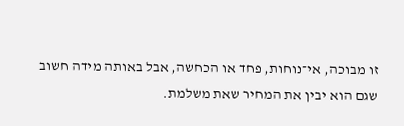זו מבוכה, אי־נוחות, פחד או הכחשה, אבל באותה מידה חשוב שגם הוא יבין את המחיר שאת משלמת.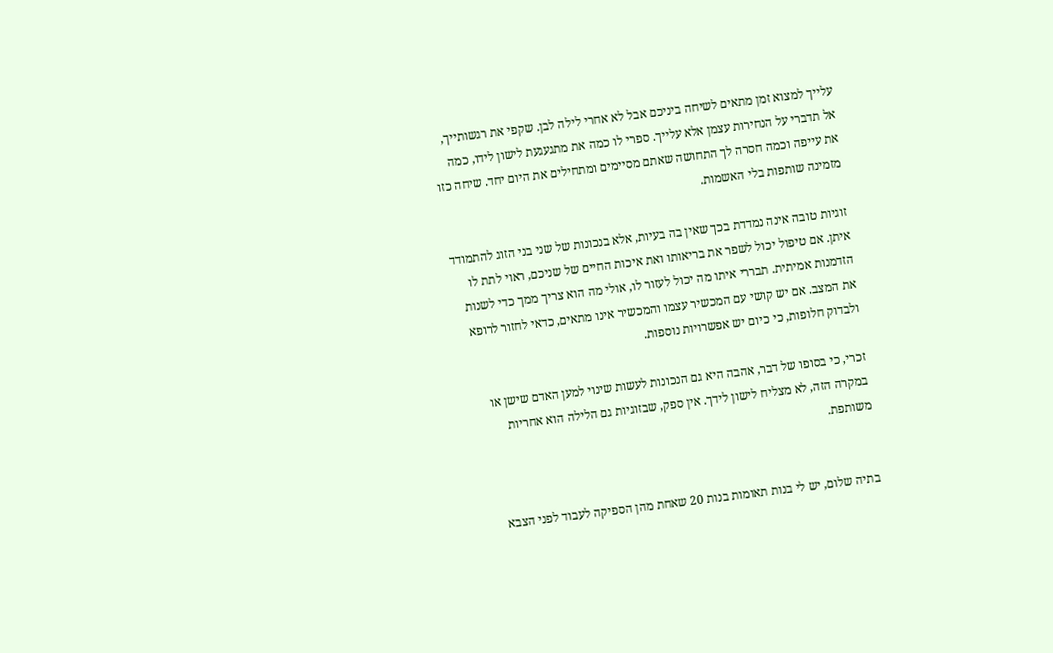עלייך למצוא זמן מתאים לשיחה ביניכם אבל לא אחרי לילה לבן. שקפי את רגשותייך, אל תדברי על הנחירות עצמן אלא עלייך. ספרי לו כמה את מתגעגעת לישון לידו, כמה את עייפה וכמה חסרה לך התחושה שאתם מסיימים ומתחילים את היום יחד. שיחה כזו מזמינה שותפות בלי האשמות.

זוגיות טובה אינה נמדדת בכך שאין בה בעיות, אלא בנכונות של שני בני הזוג להתמודד איתן. אם טיפול יכול לשפר את בריאותו ואת איכות החיים של שניכם, ראוי לתת לו הזדמנות אמיתית. תבררי איתו מה יכול לעזור לו, אולי מה הוא צריך ממך כדי לשנות את המצב. אם יש קושי עם המכשיר עצמו והמכשיר אינו מתאים, כדאי לחזור לרופא ולבדוק חלופות, כי כיום יש אפשרויות נוספות.

זכרי, כי בסופו של דבר, אהבה היא גם הנכונות לעשות שינוי למען האדם שישן או במקרה הזה, לא מצליח לישון לידך. אין ספק, שבזוגיות גם הלילה הוא אחריות משותפת.


בתיה שלום, יש לי בנות תאומות בנות 20 שאחת מהן הספיקה לעבוד לפני הצבא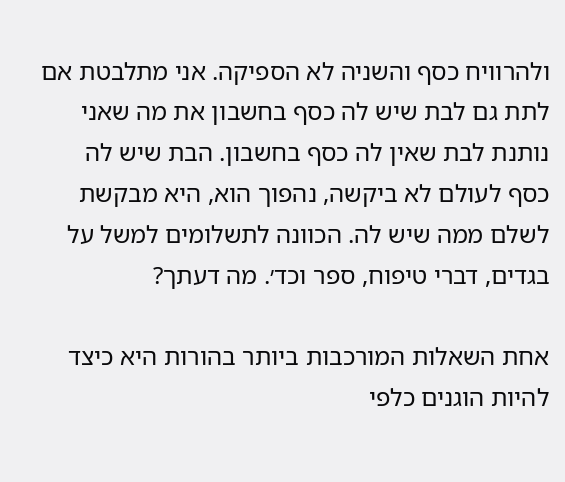ולהרוויח כסף והשניה לא הספיקה. אני מתלבטת אם לתת גם לבת שיש לה כסף בחשבון את מה שאני נותנת לבת שאין לה כסף בחשבון. הבת שיש לה כסף לעולם לא ביקשה, נהפוך הוא, היא מבקשת לשלם ממה שיש לה. הכוונה לתשלומים למשל על בגדים, דברי טיפוח, ספר וכד׳. מה דעתך?

אחת השאלות המורכבות ביותר בהורות היא כיצד להיות הוגנים כלפי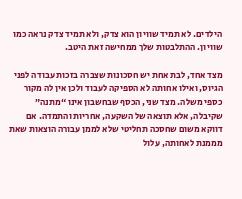הילדים. לא תמיד שוויון הוא צדק, ולא תמיד צדק נראה כמו שוויון. ההתלבטות שלך ממחישה זאת היטב.

מצד אחד, לבת אחת יש חסכונות שצברה בזכות עבודה לפני הגיוס, ואילו אחותה לא הספיקה לעבוד ולכן אין לה מקור כספי משלה. מצד שני, הכסף שבחשבון אינו “מתנה” שקיבלה, אלא תוצאה של השקעה, אחריות והתמדה. אם דווקא משום שחסכה תחליטי שלא לממן עבורה הוצאות שאת מממנת לאחותה, עלול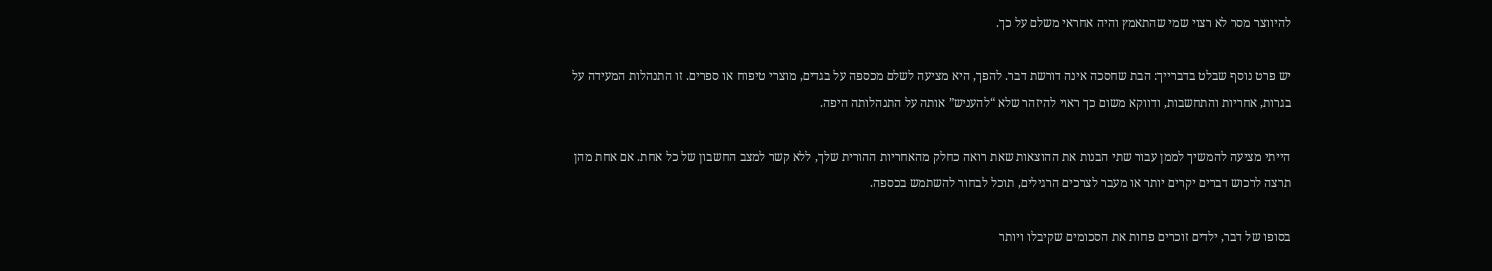להיווצר מסר לא רצוי שמי שהתאמץ והיה אחראי משלם על כך.

יש פרט נוסף שבלט בדברייך: הבת שחסכה אינה דורשת דבר. להפך, היא מציעה לשלם מכספה על בגדים, מוצרי טיפוח או ספרים. זו התנהלות המעידה על בגרות, אחריות והתחשבות, ודווקא משום כך ראוי להיזהר שלא “להעניש” אותה על התנהלותה היפה.

הייתי מציעה להמשיך לממן עבור שתי הבנות את ההוצאות שאת רואה כחלק מהאחריות ההורית שלך, ללא קשר למצב החשבון של כל אחת. אם אחת מהן תרצה לרכוש דברים יקרים יותר או מעבר לצרכים הרגילים, תוכל לבחור להשתמש בכספה.

בסופו של דבר, ילדים זוכרים פחות את הסכומים שקיבלו ויותר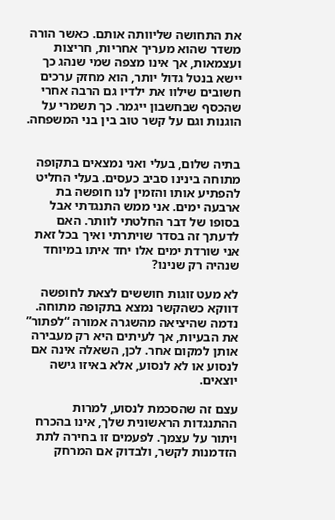את התחושה שליוותה אותם. כאשר הורה משדר שהוא מעריך אחריות, חריצות ועצמאות, אך אינו מצפה שמי שנהג כך יישא בנטל גדול יותר, הוא מחזק ערכים חשובים שילוו את ילדיו גם הרבה אחרי שהכסף שבחשבון ייגמר. כך תשמרי על הוגנות וגם על קשר טוב בין בני המשפחה.


בתיה שלום, בעלי ואני נמצאים בתקופה מתוחה בינינו סביב כעסים. בעלי החליט להפתיע אותו והזמין לנו חופשה בת ארבעה ימים. אני ממש התנגדתי אבל בסופו של דבר החלטתי לוותר. האם לדעתך זה בסדר שויתרתי ואיך בכל זאת אני שורדת ימים אלו יחד איתו במיוחד שנהיה רק שנינו?

לא מעט זוגות חוששים לצאת לחופשה דווקא כשהקשר נמצא בתקופה מתוחה. נדמה שהיציאה מהשגרה אמורה “לפתור” את הבעיות, אך לעיתים היא רק מעבירה אותן למקום אחר. לכן, השאלה אינה אם לנסוע או לא לנסוע, אלא באיזו גישה יוצאים.

עצם זה שהסכמת לנסוע, למרות ההתנגדות הראשונית שלך, אינו בהכרח ויתור על עצמך. לפעמים זו בחירה לתת הזדמנות לקשר, ולבדוק אם המרחק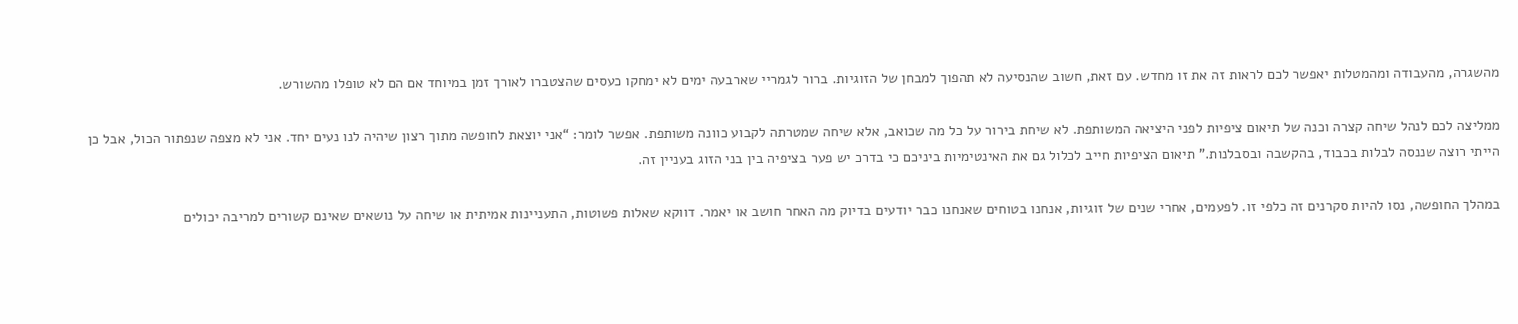מהשגרה, מהעבודה ומהמטלות יאפשר לכם לראות זה את זו מחדש. עם זאת, חשוב שהנסיעה לא תהפוך למבחן של הזוגיות. ברור לגמריי שארבעה ימים לא ימחקו כעסים שהצטברו לאורך זמן במיוחד אם הם לא טופלו מהשורש.

ממליצה לכם לנהל שיחה קצרה וכנה של תיאום ציפיות לפני היציאה המשותפת. לא שיחת בירור על כל מה שכואב, אלא שיחה שמטרתה לקבוע כוונה משותפת. אפשר לומר: “אני יוצאת לחופשה מתוך רצון שיהיה לנו נעים יחד. אני לא מצפה שנפתור הכול, אבל כן הייתי רוצה שננסה לבלות בכבוד, בהקשבה ובסבלנות.” תיאום הציפיות חייב לכלול גם את האינטימיות ביניכם כי בדרכ יש פער בציפיה בין בני הזוג בעניין זה.

במהלך החופשה, נסו להיות סקרנים זה כלפי זו. לפעמים, אחרי שנים של זוגיות, אנחנו בטוחים שאנחנו כבר יודעים בדיוק מה האחר חושב או יאמר. דווקא שאלות פשוטות, התעניינות אמיתית או שיחה על נושאים שאינם קשורים למריבה יכולים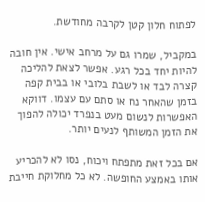לפתוח חלון קטן לקרבה מחודשת.

במקביל, שמרו גם על מרחב אישי. אין חובה להיות יחד בכל רגע. אפשר לצאת להליכה קצרה לבד או לשבת בלובי או בבית קפה בזמן שהאחר נח או סתם עם עצמו. דווקא האפשרות לנשום מעט בנפרד יכולה להפוך את הזמן המשותף לנעים יותר.

אם בכל זאת מתפתח ויכוח, נסו לא להכריע אותו באמצע החופשה. לא כל מחלוקת חייבת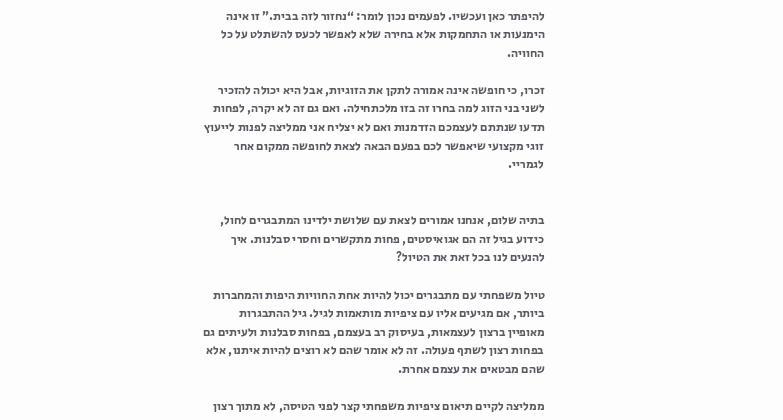להיפתר כאן ועכשיו. לפעמים נכון לומר: “נחזור לזה בבית.” זו אינה הימנעות או התחמקות אלא בחירה שלא לאפשר לכעס להשתלט על כל החוויה.

זכרו, כי חופשה אינה אמורה לתקן את הזוגיות, אבל היא יכולה להזכיר לשני בני הזוג למה בחרו זה בזו מלכתחילה. ואם גם זה לא יקרה, לפחות תדעו שנתתם לעצמכם הזדמנות ואם לא יצליח אני ממליצה לפנות לייעוץ זוגי מקצועי שיאפשר לכם בפעם הבאה לצאת לחופשה ממקום אחר לגמריי.


בתיה שלום, אנחנו אמורים לצאת עם שלושת ילדינו המתבגרים לחול, כידוע בגיל זה הם אגואיסטים, פחות מתקשרים וחסרי סבלנות. איך להנעים לנו בכל זאת את הטיול?

טיול משפחתי עם מתבגרים יכול להיות אחת החוויות היפות והמחברות ביותר, אם מגיעים אליו עם ציפיות מותאמות לגיל. גיל ההתבגרות מאופיין ברצון לעצמאות, בעיסוק רב בעצמם, בפחות סבלנות ולעיתים גם בפחות רצון לשתף פעולה. זה לא אומר שהם לא רוצים להיות איתנו, אלא שהם מבטאים את עצמם אחרת.

ממליצה לקיים תיאום ציפיות משפחתי קצר לפני הטיסה, לא מתוך רצון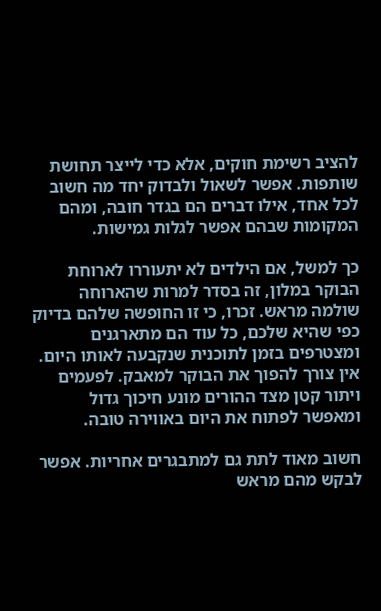להציב רשימת חוקים, אלא כדי לייצר תחושת שותפות. אפשר לשאול ולבדוק יחד מה חשוב לכל אחד, אילו דברים הם בגדר חובה, ומהם המקומות שבהם אפשר לגלות גמישות.

כך למשל, אם הילדים לא יתעוררו לארוחת הבוקר במלון, זה בסדר למרות שהארוחה שולמה מראש. זכרו, כי זו החופשה שלהם בדיוק כפי שהיא שלכם, כל עוד הם מתארגנים ומצטרפים בזמן לתוכנית שנקבעה לאותו היום. אין צורך להפוך את הבוקר למאבק. לפעמים ויתור קטן מצד ההורים מונע חיכוך גדול ומאפשר לפתוח את היום באווירה טובה.

חשוב מאוד לתת גם למתבגרים אחריות. אפשר לבקש מהם מראש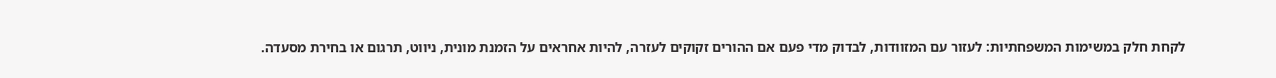לקחת חלק במשימות המשפחתיות: לעזור עם המזוודות, לבדוק מדי פעם אם ההורים זקוקים לעזרה, להיות אחראים על הזמנת מונית, ניווט, תרגום או בחירת מסעדה.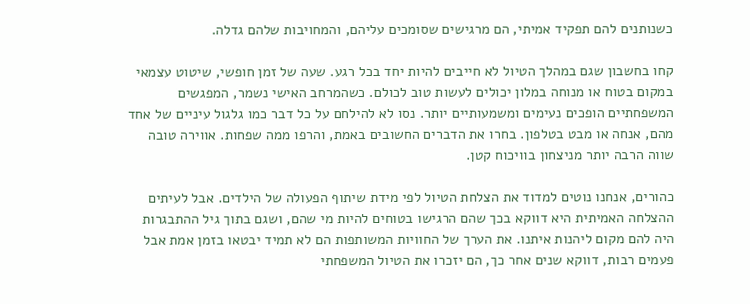כשנותנים להם תפקיד אמיתי, הם מרגישים שסומכים עליהם, והמחויבות שלהם גדלה.

קחו בחשבון שגם במהלך הטיול לא חייבים להיות יחד בכל רגע. שעה של זמן חופשי, שיטוט עצמאי במקום בטוח או מנוחה במלון יכולים לעשות טוב לכולם. כשהמרחב האישי נשמר, המפגשים המשפחתיים הופכים נעימים ומשמעותיים יותר. נסו לא להילחם על כל דבר כמו גלגול עיניים של אחד מהם, אנחה או מבט בטלפון. בחרו את הדברים החשובים באמת, והרפו ממה שפחות. אווירה טובה שווה הרבה יותר מניצחון בוויכוח קטן.

כהורים, אנחנו נוטים למדוד את הצלחת הטיול לפי מידת שיתוף הפעולה של הילדים. אבל לעיתים ההצלחה האמיתית היא דווקא בכך שהם הרגישו בטוחים להיות מי שהם, ושגם בתוך גיל ההתבגרות היה להם מקום ליהנות איתנו. את הערך של החוויות המשותפות הם לא תמיד יבטאו בזמן אמת אבל פעמים רבות, דווקא שנים אחר כך, הם יזכרו את הטיול המשפחתי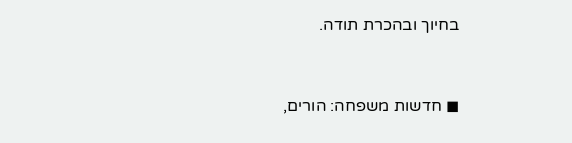בחיוך ובהכרת תודה.


◼ חדשות משפחה: הורים,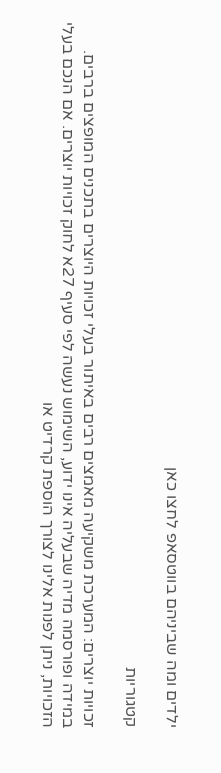ילדים ומה שביניהם בווטסאפ לחצו כאן

קטגוריות

זכויות יוצרים: המערכת משקיעה מאמצים רבים באיתור בעלי זכויות היוצרים בתכנים המופצים ברבים. במידה ופורסמה מדיה שבעליה אינו ידוע, השימוש נעשה לפי סעיף 27א לחוק זכויות יוצרים. אם הנכם בעלי הזכויות, ניתן לפנות אלינו לצורך הוספת קרדיט או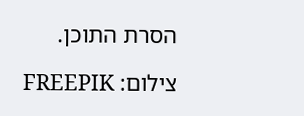הסרת התוכן.

צילום: FREEPIK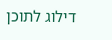דילוג לתוכן